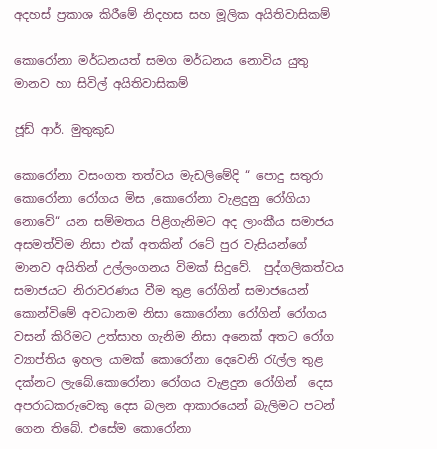අදහස් ප්‍රකාශ කිරීමේ නිදහස සහ මූලික අයිතිවාසිකම්

කොරෝනා මර්ධනයත් සමග මර්ධනය නොවිය යුතු මානව හා සිවිල් අයිතිවාසිකම්

ජූඩ් ආර්. මුතුකුඩ

කොරෝනා වසංගත තත්වය මැඩලිමේදි “ පොදු සතුරා කොරෝනා රෝගය මිස ,කොරෝනා වැළදුනු රෝගියා නොවේ“ යන සම්මතය පිළිගැනිමට අද ලාංකීය සමාජය අසමත්විම නිසා එක් අතකින් රටේ පුර වැසියන්ගේ මානව අයිතින් උල්ලංගනය විමක් සිදුවේ.  පුද්ගලිකත්වය සමාජයට නිරාවරණය වීම තුළ රෝගින් සමාජයෙන් කොන්විමේ අවධානම නිසා කොරෝනා රෝගින් රෝගය වසන් කිරිමට උත්සාහ ගැනිම නිසා අනෙක් අතට රෝග ව්‍යාප්තිය ඉහල යාමක් කොරෝනා දෙවෙනි රැල්ල තුළ දක්නට ලැබේ.කොරෝනා රෝගය වැළදුන රෝගින්  දෙස අපරාධකරුවෙකු දෙස බලන ආකාරයෙන් බැලිමට පටන් ගෙන තිබේ. එසේම කොරෝනා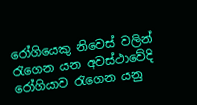රෝගියෙකු නිවෙස් වලින් රැගෙන යන අවස්ථාවේදි රෝගියාව රැගෙන යනු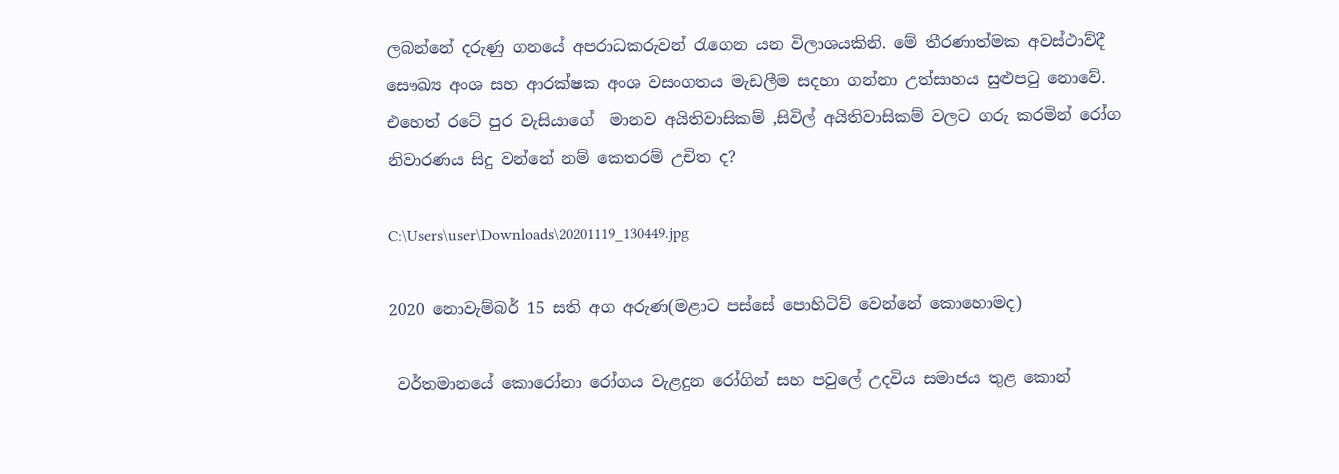ලබන්නේ දරුණු ගනයේ අපරාධකරුවන් රැගෙන යන විලාශයකිනි. මේ තීරණාත්මක අවස්ථාව්දී සෞඛ්‍ය අංශ සහ ආරක්ෂක අංශ වසංගතය මැඩලීම සදහා ගන්නා උත්සාහය සුළුපටු නොවේ. එහෙත් රටේ පුර වැසියාගේ  මානව අයිතිවාසිකම් ,සිවිල් අයිතිවාසිකම් වලට ගරු කරමින් රෝග නිවාරණය සිදු වන්නේ නම් කෙතරම් උචිත ද?

C:\Users\user\Downloads\20201119_130449.jpg

2020 නොවැම්බර් 15 සති අග අරුණ(මළාට පස්සේ පොහිටිව් වෙන්නේ කොහොමද)

 වර්තමානයේ කොරෝනා රෝගය වැළදුන රෝගින් සහ පවුලේ උදවිය සමාජය තුළ කොන්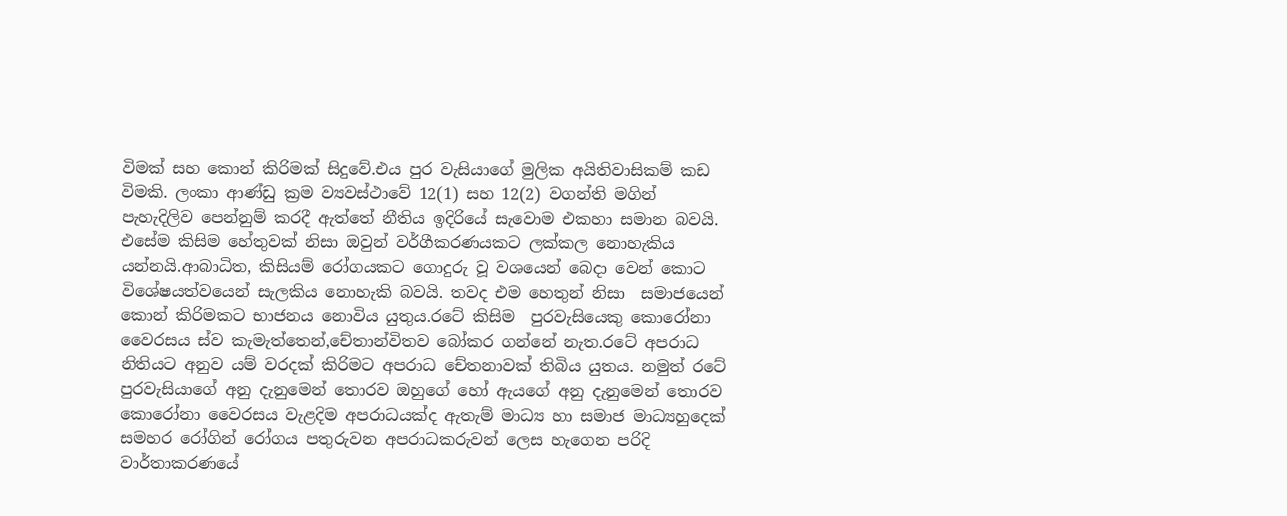විමක් සහ කොන් කිරිමක් සිදුවේ.එය පුර වැසියාගේ මුලික අයිතිවාසිකම් කඩ විමකි. ලංකා ආණ්ඩු ක්‍රම ව්‍යවස්ථාවේ 12(1) සහ 12(2) වගන්ති මගින් පැහැදිලිව පෙන්නුම් කරදී ඇත්තේ නීතිය ඉදිරියේ සැවොම එකහා සමාන බවයි. එසේම කිසිම හේතුවක් නිසා ඔවුන් වර්ගීකරණයකට ලක්කල නොහැකිය යන්නයි.ආබාධිත, කිසියම් රෝගයකට ගොදුරු වූ වශයෙන් බෙදා වෙන් කොට විශේෂයත්වයෙන් සැලකිය නොහැකි බවයි. තවද එම හෙතුන් නිසා  සමාජයෙන් කොන් කිරිමකට භාජනය නොවිය යුතුය.රටේ කිසිම  පුරවැසියෙකු කොරෝනා වෛරසය ස්ව කැමැත්තෙන්,චේතාන්විතව බෝකර ගන්නේ නැත.රටේ අපරාධ නිතියට අනුව යම් වරදක් කිරිමට අපරාධ චේතනාවක් තිබිය යුතය. නමුත් රටේ පුරවැසියාගේ අනු දැනුමෙන් තොරව ඔහුගේ හෝ ඇයගේ අනු දැනුමෙන් තොරව කොරෝනා වෛරසය වැළදිම අපරාධයක්ද ඇතැම් මාධ්‍ය හා සමාජ මාධ්‍යහුදෙක් සමහර රෝගින් රෝගය පතුරුවන අපරාධකරුවන් ලෙස හැගෙන පරිදි වාර්තාකරණයේ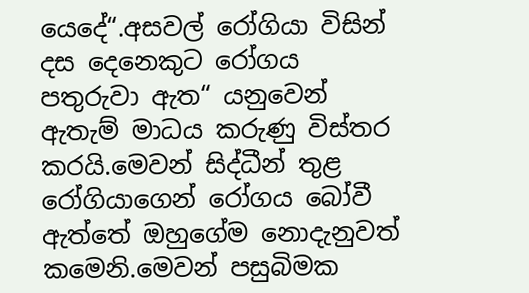යෙදේ“.අසවල් රෝගියා විසින් දස දෙනෙකුට රෝගය පතුරුවා ඇත“ යනුවෙන් ඇතැම් මාධය කරුණු විස්තර කරයි.මෙවන් සිද්ධීන් තුළ රෝගියාගෙන් රෝගය බෝවී ඇත්තේ ඔහුගේම නොදැනුවත් කමෙනි.මෙවන් පසුබිමක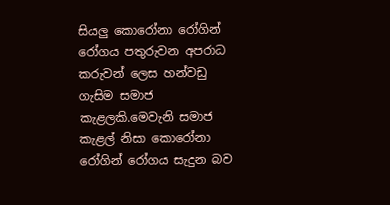සියලු කොරෝනා රෝගින් රෝගය පතුරුවන අපරාධ කරුවන් ලෙස හන්වඩු ගැසිම සමාජ කැළලකි.මෙවැනි සමාජ කැළල් නිසා කොරෝනා රෝගින් රෝගය සැදුන බව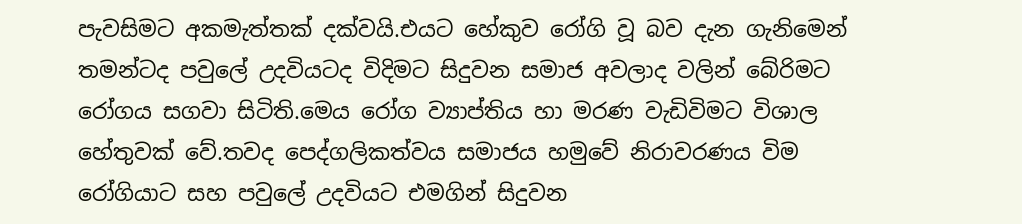පැවසිමට අකමැත්තක් දක්වයි.එයට හේකුව රෝගි වූ බව දැන ගැනිමෙන් තමන්ටද පවුලේ උදවියටද විදිමට සිදුවන සමාජ අවලාද වලින් බේරිමට රෝගය සගවා සිටිති.මෙය රෝග ව්‍යාප්තිය හා මරණ වැඩිවිමට විශාල හේතුවක් වේ.තවද පෙද්ගලිකත්වය සමාජය හමුවේ නිරාවරණය විම රෝගියාට සහ පවුලේ උදවියට එමගින් සිදුවන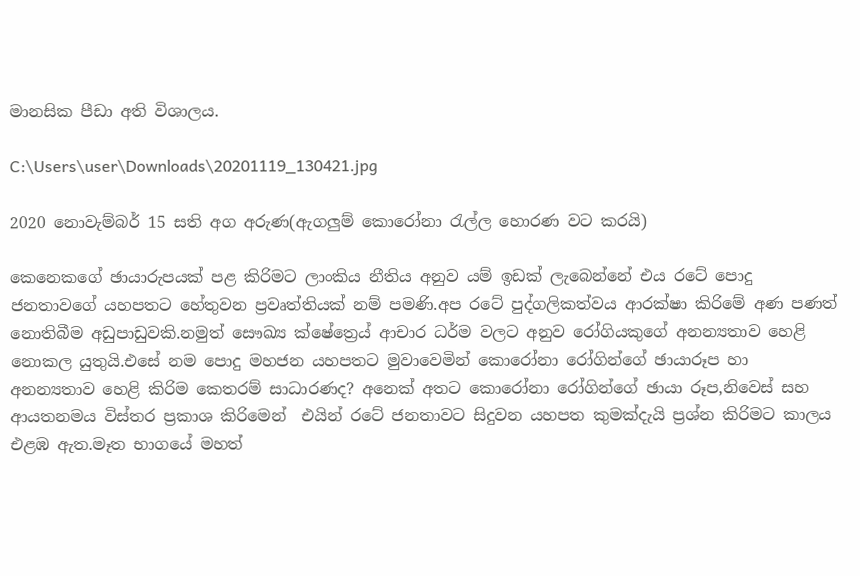මානසික පීඩා අති විශාලය.

C:\Users\user\Downloads\20201119_130421.jpg

2020 නොවැම්බර් 15 සති අග අරුණ(ඇගලුම් කොරෝනා රැල්ල හොරණ වට කරයි)

කෙනෙකගේ ඡායාරුපයක් පළ කිරිමට ලාංකිය නීතිය අනුව යම් ඉඩක් ලැබෙන්නේ එය රටේ පොදු ජනතාවගේ යහපතට හේතුවන ප්‍රවෘත්තියක් නම් පමණි.අප රටේ පුද්ගලිකත්වය ආරක්ෂා කිරිමේ අණ පණත් නොතිබීම අඩුපාඩුවකි.නමුත් සෞඛ්‍ය ක්ෂේත්‍රෙය් ආචාර ධර්ම වලට අනුව රෝගියකුගේ අනන්‍යතාව හෙළි නොකල යුතුයි.එසේ නම පොදු මහජන යහපතට මුවාවෙමින් කොරෝනා රෝගින්ගේ ඡායාරූප හා අනන්‍යතාව හෙළි කිරිම කෙතරම් සාධාරණද? අනෙක් අතට කොරෝනා රෝගින්ගේ ඡායා රූප,නිවෙස් සහ ආයතනමය විස්තර ප්‍රකාශ කිරිමෙන්  එයින් රටේ ජනතාවට සිදුවන යහපත කුමක්දැයි ප්‍රශ්න කිරිමට කාලය එළඹ ඇත.මෑත භාගයේ මහත්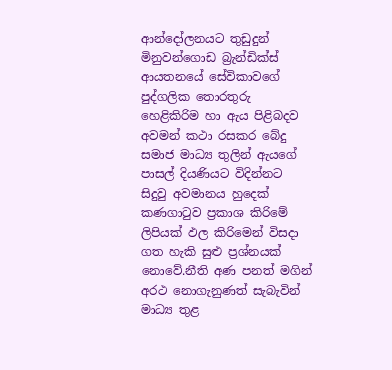ආන්දෝලනයට තුඩුදුන් මිනුවන්ගොඩ බ්‍රැන්ඩික්ස් ආයතනයේ සේවිකාවගේ පුද්ගලික තොරතුරු හෙළිකිරිම හා ඇය පිළිබදව අවමන් කථා රසකර බේදු සමාජ මාධ්‍ය තුලින් ඇයගේ පාසල් දියණියට විදින්නට සිදුවු අවමානය හුදෙක් කණගාටුව ප්‍රකාශ කිරිමේ ලිපියක් ඵල කිරිමෙන් විසදා ගත හැකි සුළු ප්‍රශ්නයක් නොවේ.නීති අණ පනත් මගින් අරථ නොගැනුණත් සැබැවින් මාධ්‍ය තුළ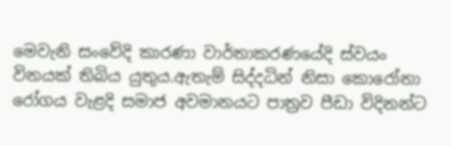මෙවැනි සංවේදි කාරණා වාර්තාකරණයේදි ස්වයං විනයක් තිබිය යුතුය.ඇතැම් සිද්දධින් නිසා කොරෝනා රෝගය වැළදි සමාජ අවමානයට පාත්‍රව පීඩා විදිනන්ට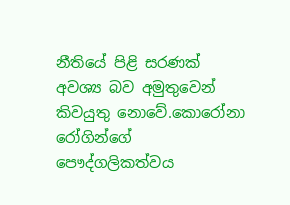නීතියේ පිළි සරණක් අවශ්‍ය බව අමුතුවෙන් කිවයුතු නොවේ.කොරෝනා රෝගින්ගේ පෞද්ගලිකත්වය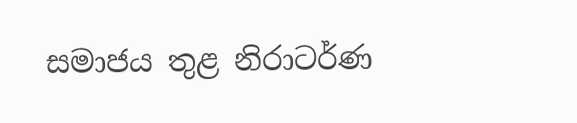සමාජය තුළ නිරාටර්ණ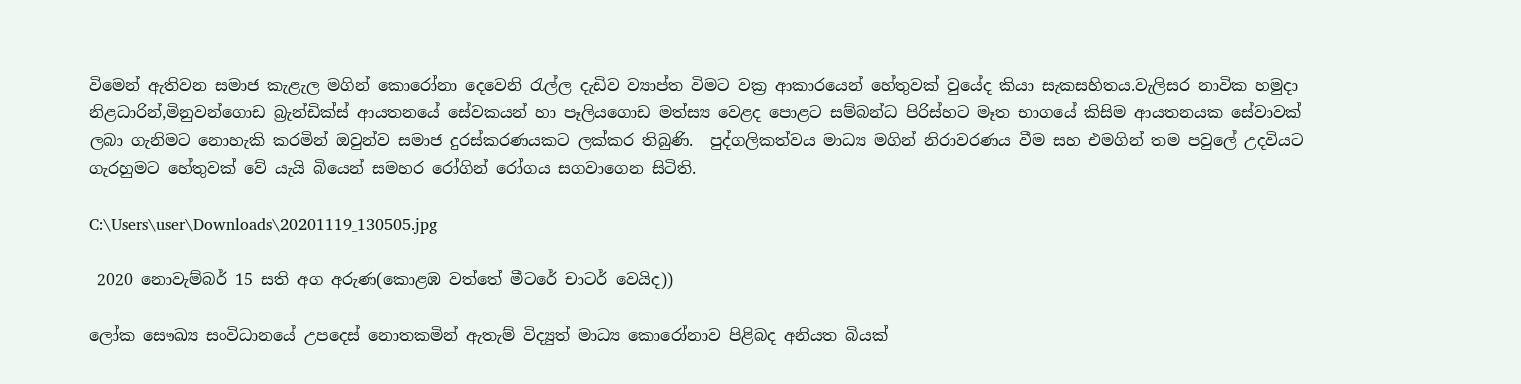විමෙන් ඇතිවන සමාජ කැළැල මගින් කොරෝනා දෙවෙනි රැල්ල දැඩිව ව්‍යාප්ත විමට වක්‍ර ආකාරයෙන් හේතුවක් වුයේද කියා සැකසහිතය.වැලිසර නාවික හමුදා නිළධාරින්,මිනුවන්ගොඩ බ්‍රැන්ඩික්ස් ආයතනයේ සේවකයන් හා පෑලියගොඩ මත්ස්‍ය වෙළද පොළට සම්බන්ධ පිරිස්හට මෑත භාගයේ කිසිම ආයතනයක සේවාවක් ලබා ගැනිමට නොහැකි කරමින් ඔවුන්ව සමාජ දුරස්කරණයකට ලක්කර තිබුණි.  පුද්ගලිකත්වය මාධ්‍ය මගින් නිරාවරණය වීම සහ එමගින් තම පවුලේ උදවියට ගැරහුමට හේතුවක් වේ යැයි බියෙන් සමහර රෝගින් රෝගය සගවාගෙන සිටිති.

C:\Users\user\Downloads\20201119_130505.jpg

 2020 නොවැම්බර් 15 සති අග අරුණ(කොළඹ වත්තේ මීටරේ චාටර් වෙයිද))

ලෝක සෞඛ්‍ය සංවිධානයේ උපදෙස් නොතකමින් ඇතැම් විද්‍යුත් මාධ්‍ය කොරෝනාව පිළිබද අනියත බියක්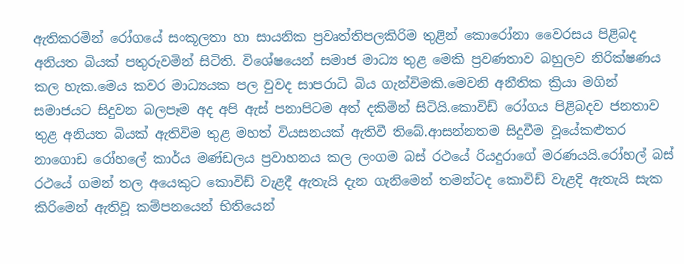ඇතිකරමින් රෝගයේ සංකූලතා හා සායනික ප්‍රවෘත්තිපලකිරිම තුළින් කොරෝනා වෛරසය පිළිබද අනියත බියක් පතුරුවමින් සිටිති. විශේෂයෙන් සමාජ මාධ්‍ය තුළ මෙකි ප්‍රවණතාව බහුලව නිරික්ෂණය කල හැක.මෙය කවර මාධ්‍යයක පල වුවද සාපරාධි බිය ගැන්විමකි.මෙවනි අනීතික ක්‍රියා මගින් සමාජයට සිදුවන බලපෑම අද අපි ඇස් පනාපිටම අත් දකිමින් සිටියි.කොවිඩ් රෝගය පිළිබදව ජනතාව තුළ අනියත බියක් ඇතිවිම තුළ මහත් වියසනයක් ඇතිවී තිබේ.ආසන්නතම සිදුවීම වූයේකළුතර නාගොඩ රෝහලේ කාර්ය මණ්ඩලය ප්‍රවාහනය කල ලංගම බස් රථයේ රියදුරාගේ මරණයයි.රෝහල් බස් රථයේ ගමන් තල අයෙකුට කොවිඩ් වැළදී ඇතැයි දැන ගැනිමෙන් තමන්ටද කොවිඩ් වැළදි ඇතැයි සැක කිරිමෙන් ඇතිවූ කම්පනයෙන් භිතියෙන්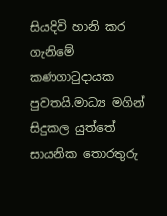සියදිවි හානි කර ගැනිමේ කණගාටුදායක පුවතයි.මාධ්‍ය මගින් සිදුකල යුත්තේ සායනික තොරතුරු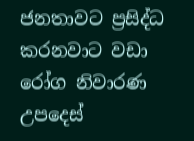ජනතාවට ප්‍රසිද්ධ කරනවාට වඩා රෝග නිවාරණ උපදෙස්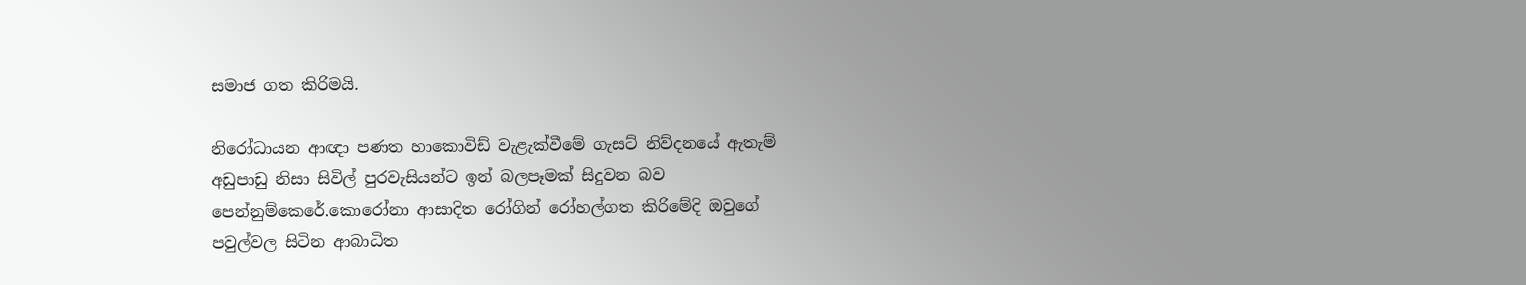සමාජ ගත කිරිමයි.

නිරෝධායන ආඥා පණත හාකොවිඩ් වැළැක්වීමේ ගැසට් නිව්දනයේ ඇතැම් අඩුපාඩු නිසා සිවිල් පුරවැසියන්ට ඉන් බලපෑමක් සිදුවන බව පෙන්නුම්කෙරේ.කොරෝනා ආසාදිත රෝගින් රෝහල්ගත කිරිමේදි ඔවුගේ පවුල්වල සිටින ආබාධිත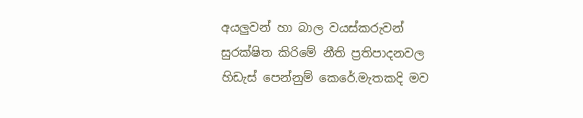අයලුවන් හා බාල වයස්කරුවන් සුරක්ෂිත කිරිමේ නීති ප්‍රතිපාදනවල හිඩැස් පෙන්නුම් කෙරේ.මැතකදි මව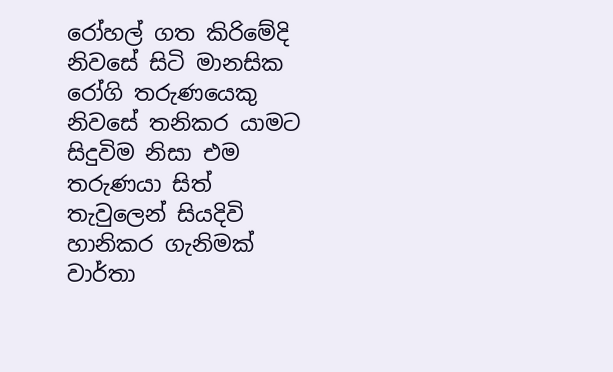රෝහල් ගත කිරිමේදි නිවසේ සිටි මානසික රෝගි තරුණයෙකු නිවසේ තනිකර යාමට සිදුවිම නිසා එම තරුණයා සිත් තැවුලෙන් සියදිවි හානිකර ගැනිමක් වාර්තා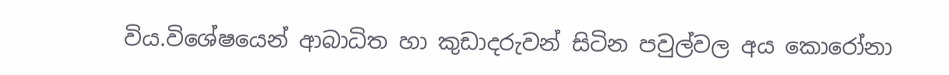විය.විශේෂයෙන් ආබාධිත හා කුඩාදරුවන් සිටින පවුල්වල අය කොරෝනා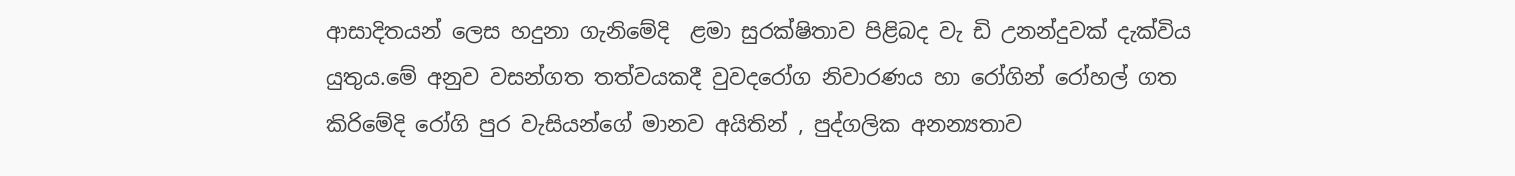ආසාදිතයන් ලෙස හදුනා ගැනිමේදි  ළමා සුරක්ෂිතාව පිළිබද වැ ඩි උනන්දුවක් දැක්විය යුතුය.මේ අනුව වසන්ගත තත්වයකදී වුවදරෝග නිවාරණය හා රෝගින් රෝහල් ගත කිරිමේදි රෝගි පුර වැසියන්ගේ මානව අයිතින් , පුද්ගලික අනන්‍යතාව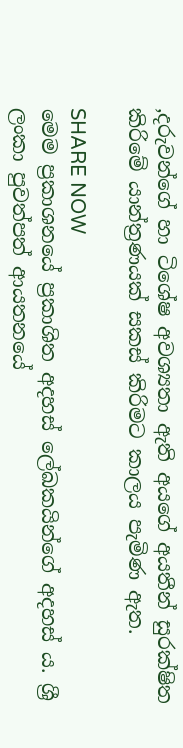,දරුවන්ගේ හා ටිශේෂ අවශ්‍යතා ඇති අයගේ අයතීන් සුරක්ෂිත කිරිමේ යාන්ත්‍රණයක් සකස් කිරිමට කාලය පැමිණ ඇත.

SHARE NOW
මෙම ප්‍රකාශනයේ ප්‍රකාශිත අදහස් ලේඛකයින්ගේ අදහස් ය. ශ්‍රී ලංකා පුවත්පත් ආයතනයේ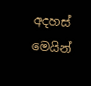අදහස් මෙයින්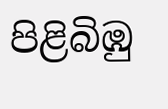පිළිබිඹු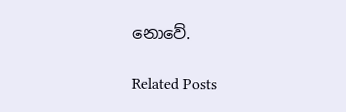නොවේ.

Related Posts